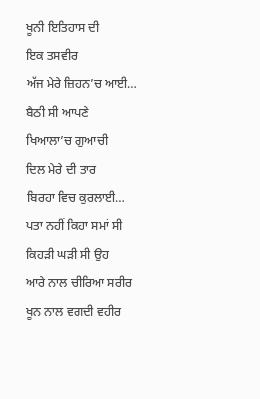ਖੂਨੀ ਇਤਿਹਾਸ ਦੀ
ਇਕ ਤਸਵੀਰ
ਅੱਜ ਮੇਰੇ ਜ਼ਿਹਨ’ਚ ਆਈ…
ਬੈਠੀ ਸੀ ਆਪਣੇ
ਖਿਆਲਾ’ਚ ਗੁਆਚੀ
ਦਿਲ ਮੇਰੇ ਦੀ ਤਾਰ
ਬਿਰਹਾ ਵਿਚ ਕੁਰਲਾਈ…
ਪਤਾ ਨਹੀਂ ਕਿਹਾ ਸਮਾਂ ਸੀ
ਕਿਹੜੀ ਘੜੀ ਸੀ ਉਹ
ਆਰੇ ਨਾਲ ਚੀਰਿਆ ਸਰੀਰ
ਖੂਨ ਨਾਲ ਵਗਦੀ ਵਹੀਰ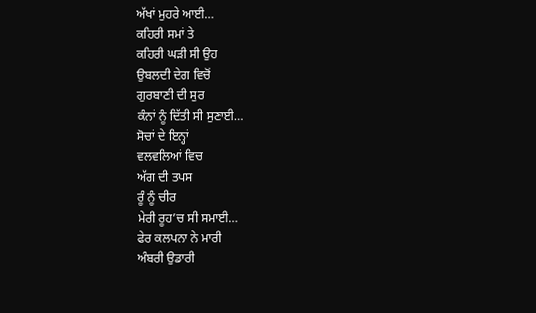ਅੱਖਾਂ ਮੁਹਰੇ ਆਈ…
ਕਹਿਰੀ ਸਮਾਂ ਤੇ
ਕਹਿਰੀ ਘੜੀ ਸੀ ਉਹ
ਉਬਲਦੀ ਦੇਗ ਵਿਚੋਂ
ਗੁਰਬਾਣੀ ਦੀ ਸੁਰ
ਕੰਨਾਂ ਨੂੰ ਦਿੱਤੀ ਸੀ ਸੁਣਾਈ…
ਸੋਚਾਂ ਦੇ ਇਨ੍ਹਾਂ
ਵਲਵਲਿਆਂ ਵਿਚ
ਅੱਗ ਦੀ ਤਪਸ
ਰੂੰ ਨੂੰ ਚੀਰ
ਮੇਰੀ ਰੂਹ’ਚ ਸੀ ਸਮਾਈ…
ਫੇਰ ਕਲਪਨਾ ਨੇ ਮਾਰੀ
ਅੰਬਰੀ ਉਡਾਰੀ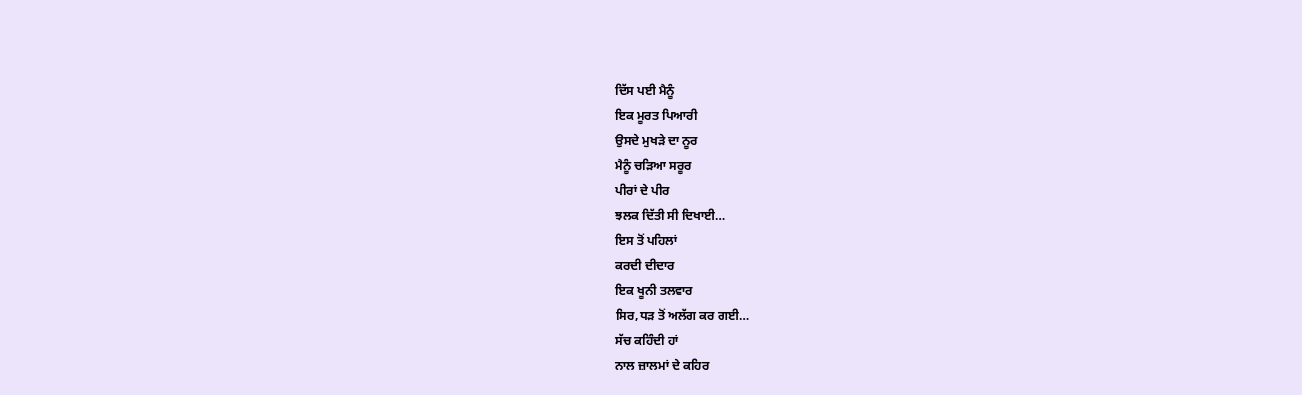ਦਿੱਸ ਪਈ ਮੈਨੂੰ
ਇਕ ਮੂਰਤ ਪਿਆਰੀ
ਉਸਦੇ ਮੁਖੜੇ ਦਾ ਨੂਰ
ਮੈਨੂੰ ਚੜਿਆ ਸਰੂਰ
ਪੀਰਾਂ ਦੇ ਪੀਰ
ਝਲਕ ਦਿੱਤੀ ਸੀ ਦਿਖਾਈ…
ਇਸ ਤੋਂ ਪਹਿਲਾਂ
ਕਰਦੀ ਦੀਦਾਰ
ਇਕ ਖੂਨੀ ਤਲਵਾਰ
ਸਿਰ,ਧੜ ਤੋਂ ਅਲੱਗ ਕਰ ਗਈ…
ਸੱਚ ਕਹਿੰਦੀ ਹਾਂ
ਨਾਲ ਜ਼ਾਲਮਾਂ ਦੇ ਕਹਿਰ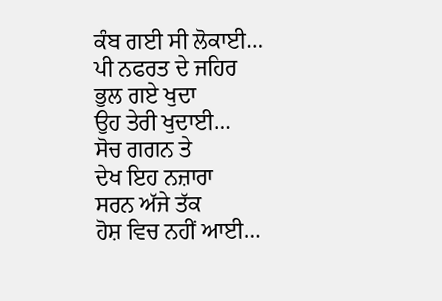ਕੰਬ ਗਈ ਸੀ ਲੋਕਾਈ…
ਪੀ ਨਫਰਤ ਦੇ ਜਹਿਰ
ਭੁਲ ਗਏ ਖੁਦਾ
ਉਹ ਤੇਰੀ ਖੁਦਾਈ…
ਸੋਚ ਗਗਨ ਤੇ
ਦੇਖ ਇਹ ਨਜ਼ਾਰਾ
ਸਰਨ ਅੱਜੇ ਤੱਕ
ਹੋਸ਼ ਵਿਚ ਨਹੀਂ ਆਈ…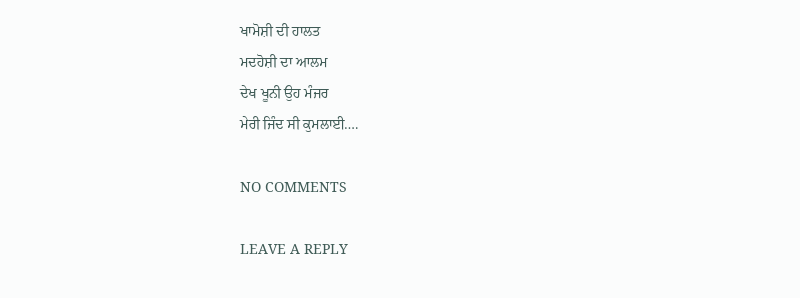ਖਾਮੋਸ਼ੀ ਦੀ ਹਾਲਤ
ਮਦਹੋਸ਼ੀ ਦਾ ਆਲਮ
ਦੇਖ ਖੂਨੀ ਉਹ ਮੰਜਰ
ਮੇਰੀ ਜਿੰਦ ਸੀ ਕੁਮਲਾਈ….

NO COMMENTS

LEAVE A REPLY